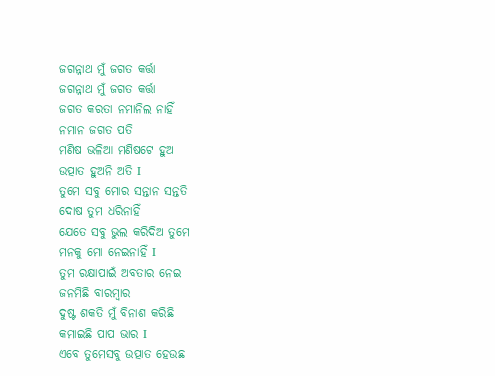ଜଗନ୍ନାଥ ମୁଁ ଜଗତ କର୍ତ୍ତା
ଜଗନ୍ନାଥ ମୁଁ ଜଗତ କର୍ତ୍ତା
ଜଗତ କରତା ନମାନିଲ ନାହିଁ
ନମାନ ଜଗତ ପତି
ମଣିଷ ଭଳିଆ ମଣିଷଟେ ହୁଅ
ଉତ୍ପାତ ହୁଅନି ଅତି I
ତୁମେ ସବୁ ମୋର ସନ୍ତାନ ସନ୍ତତି
ଦୋଷ ତୁମ ଧରିନାହିଁ
ଯେତେ ସବୁ ଭୁଲ କରିଦିଅ ତୁମେ
ମନକୁ ମୋ ନେଇନାହିଁ I
ତୁମ ରକ୍ଷାପାଇଁ ଅବତାର ନେଇ
ଜନମିଛି ବାରମ୍ବାର
ଦୁଷ୍ଟ ଶକତି ମୁଁ ବିନାଶ କରିଛି
କମାଇଛି ପାପ ଭାର I
ଏବେ ତୁମେସବୁ ଉତ୍ପାତ ହେଉଛ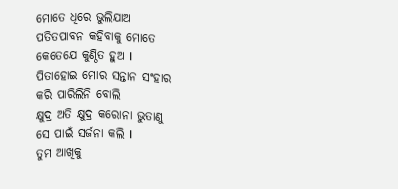ମୋତେ ଧିରେ ଭୁଲିଯାଅ
ପତିତପାବନ କହିବାକୁ ମୋତେ
କେତେଯେ କୁଣ୍ଠିତ ହୁଅ I
ପିତାହୋଇ ମୋର ସନ୍ତାନ ସଂହାର
କରି ପାରିଲିନି ବୋଲି
କ୍ଷୁଦ୍ର ଅତି କ୍ଷୁଦ୍ର କରୋନା ଭୁତାଣୁ
ସେ ପାଇଁ ସର୍ଜନା କଲି I
ତୁମ ଆଖିକୁ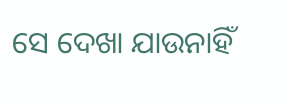ସେ ଦେଖା ଯାଉନାହିଁ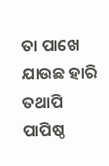ତା ପାଖେ ଯାଉଛ ହାରି
ତଥାପି ପାପିଷ୍ଠ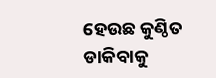ହେଉଛ କୁଣ୍ଠିତ
ଡାକିବାକୁ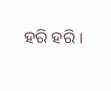ହରି ହରି I